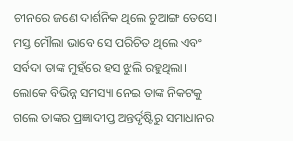ଚୀନରେ ଜଣେ ଦାର୍ଶନିକ ଥିଲେ ଚୁଆଙ୍ଗ ତେସେ। ମସ୍ତ ମୌଲା ଭାବେ ସେ ପରିଚିତ ଥିଲେ ଏବଂ ସର୍ବଦା ତାଙ୍କ ମୁହଁରେ ହସ ଝୁଲି ରହୁଥିଲା। ଲୋକେ ବିଭିନ୍ନ ସମସ୍ୟା ନେଇ ତାଙ୍କ ନିକଟକୁ ଗଲେ ତାଙ୍କର ପ୍ରଜ୍ଞାଦୀପ୍ତ ଅନ୍ତର୍ଦୃଷ୍ଟିରୁ ସମାଧାନର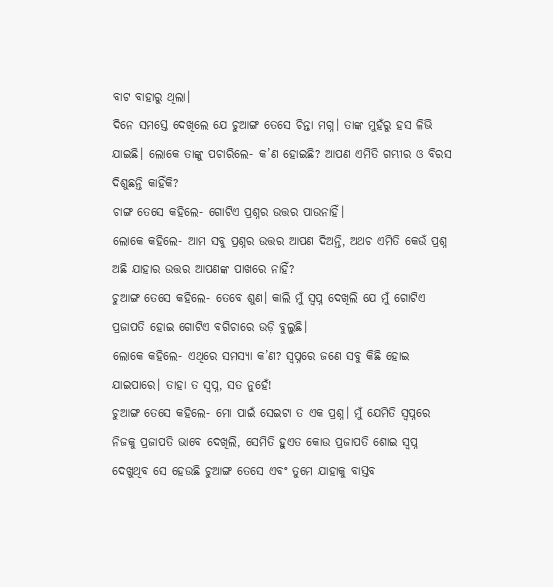ବାଟ ବାହାରୁ ଥିଲା।
ଦିନେ ସମସ୍ତେ ଦେଖିଲେ ଯେ ଚୁଆଙ୍ଗ ତେସେ ଚିନ୍ତା ମଗ୍ନ। ତାଙ୍କ ମୁହଁରୁ ହସ ଳିଭି ଯାଇଛି। ଲୋକେ ତାଙ୍କୁ ପଚାରିଲେ- କ’ଣ ହୋଇଛି? ଆପଣ ଏମିତି ଗମ୍ଭୀର ଓ ବିରସ ଦିଶୁଛନ୍ତି କାହିଁକି?
ଚାଙ୍ଗ ତେସେ କହିଲେ- ଗୋଟିଏ ପ୍ରଶ୍ନର ଉତ୍ତର ପାଉନାହିଁ।
ଲୋକେ କହିଲେ- ଆମ ସବୁ ପ୍ରଶ୍ନର ଉତ୍ତର ଆପଣ ଦିଅନ୍ତି, ଅଥଚ ଏମିତି କେଉଁ ପ୍ରଶ୍ନ ଅଛି ଯାହାର ଉତ୍ତର ଆପଣଙ୍କ ପାଖରେ ନାହିଁ?
ଚୁଆଙ୍ଗ ତେସେ କହିଲେ- ତେବେ ଶୁଣ। କାଲି ମୁଁ ସ୍ବପ୍ନ ଦେଖିଲି ଯେ ମୁଁ ଗୋଟିଏ ପ୍ରଜାପତି ହୋଇ ଗୋଟିଏ ବଗିଚାରେ ଉଡ଼ି ବୁଲୁଛି।
ଲୋକେ କହିଲେ- ଏଥିରେ ସମସ୍ୟା କ’ଣ? ସ୍ବପ୍ନରେ ଜଣେ ସବୁ କିଛି ହୋଇ ଯାଇପାରେ। ତାହା ତ ସ୍ବପ୍ନ, ସତ ନୁହେଁ!
ଚୁଆଙ୍ଗ ତେସେ କହିଲେ- ମୋ ପାଇଁ ସେଇଟା ତ ଏକ ପ୍ରଶ୍ନ। ମୁଁ ଯେମିତି ସ୍ବପ୍ନରେ ନିଜକୁ ପ୍ରଜାପତି ଭାବେ ଦେଖିଲି, ସେମିତି ହୁଏତ କୋଉ ପ୍ରଜାପତି ଶୋଇ ସ୍ବପ୍ନ ଦେଖୁଥିବ ସେ ହେଉଛି ଚୁଆଙ୍ଗ ତେସେ ଏବଂ ତୁମେ ଯାହାକୁ ବାସ୍ତବ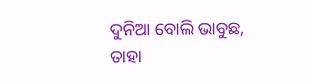ଦୁନିଆ ବୋଲି ଭାବୁଛ, ତାହା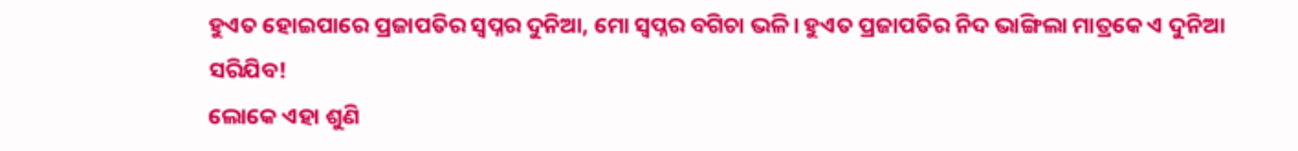ହୁଏତ ହୋଇପାରେ ପ୍ରଜାପତିର ସ୍ବପ୍ନର ଦୁନିଆ, ମୋ ସ୍ବପ୍ନର ବଗିଚା ଭଳି। ହୁଏତ ପ୍ରଜାପତିର ନିଦ ଭାଙ୍ଗିଲା ମାତ୍ରକେ ଏ ଦୁନିଆ ସରିଯିବ!
ଲୋକେ ଏହା ଶୁଣି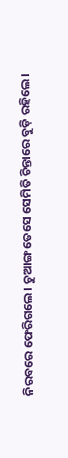ନିରବରେ ଫେରିଗଲେ। ଚୁଆଙ୍ଗ ତେସେ ସେମିତି ଚିନ୍ତାରେ ବୁଡ଼ି ରହିଲେ।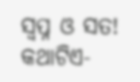ସ୍ବପ୍ନ ଓ ସତ!
କଥାଟିଏ-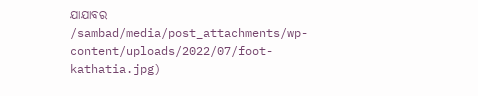ଯାଯାବର
/sambad/media/post_attachments/wp-content/uploads/2022/07/foot-kathatia.jpg)